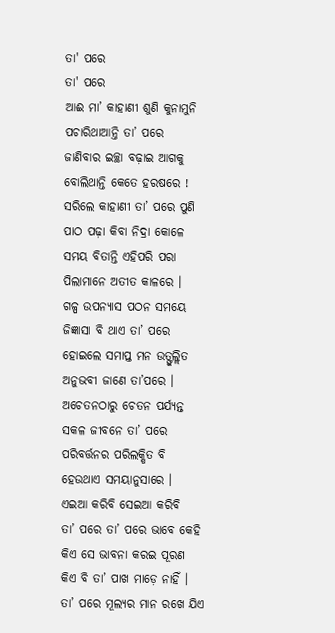ତା' ପରେ
ତା' ପରେ
ଆଈ ମା’ କାହାଣୀ ଶୁଣି କୁନାମୁନି
ପଚାରିଥାଆନ୍ତି ତା’ ପରେ
ଜାଣିବାର ଇଚ୍ଛା ବଢ଼ାଇ ଆଗକୁ
ବୋଲିଥାନ୍ତି କେତେ ହରଷରେ !
ସରିଲେ କାହାଣୀ ତା’ ପରେ ପୁଣି
ପାଠ ପଢ଼ା କିବା ନିଦ୍ରା କୋଳେ
ସମୟ ବିତାନ୍ତି ଏହିପରି ପରା
ପିଲାମାନେ ଅତୀତ କାଳରେ ।
ଗଳ୍ପ ଉପନ୍ୟାସ ପଠନ ସମୟେ
ଜିଜ୍ଞାସା ବି ଥାଏ ତା’ ପରେ
ହୋଇଲେ ସମାପ୍ତ ମନ ଉତ୍ଫୁଲ୍ଲିତ
ଅନୁଭବୀ ଜାଣେ ତା’ପରେ ।
ଅଚେତନଠାରୁ ଚେତନ ପର୍ଯ୍ୟନ୍ତ
ସକଳ ଜୀବନେ ତା’ ପରେ
ପରିବର୍ତ୍ତନର ପରିଲକ୍ଷିତ ବି
ହେଉଥାଏ ସମୟାନୁସାରେ ।
ଏଇଆ କରିବି ସେଇଆ କରିବି
ତା’ ପରେ ତା’ ପରେ ଭାବେ କେହି
କିଏ ସେ ଭାବନା କରଇ ପୂରଣ
କିଏ ବି ତା’ ପାଖ ମାଡ଼େ ନାହିଁ ।
ତା’ ପରେ ମୂଲ୍ୟର ମାନ ରଖେ ଯିଏ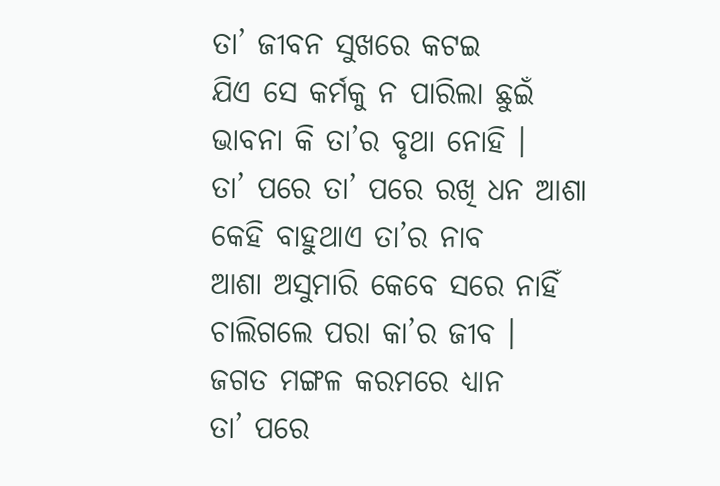ତା’ ଜୀବନ ସୁଖରେ କଟଇ
ଯିଏ ସେ କର୍ମକୁ ନ ପାରିଲା ଛୁଇଁ
ଭାବନା କି ତା’ର ବୃଥା ନୋହି ।
ତା’ ପରେ ତା’ ପରେ ରଖି ଧନ ଆଶା
କେହି ବାହୁଥାଏ ତା’ର ନାବ
ଆଶା ଅସୁମାରି କେବେ ସରେ ନାହିଁ
ଚାଲିଗଲେ ପରା କା’ର ଜୀବ ।
ଜଗତ ମଙ୍ଗଳ କରମରେ ଧ୍ୟାନ
ତା’ ପରେ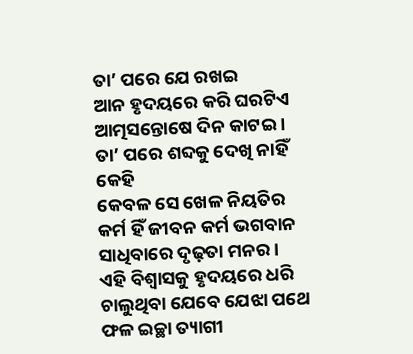ତା’ ପରେ ଯେ ରଖଇ
ଆନ ହୃଦୟରେ କରି ଘରଟିଏ
ଆତ୍ମସନ୍ତୋଷେ ଦିନ କାଟଇ ।
ତା’ ପରେ ଶବ୍ଦକୁ ଦେଖି ନାହିଁ କେହି
କେବଳ ସେ ଖେଳ ନିୟତିର
କର୍ମ ହିଁ ଜୀବନ କର୍ମ ଭଗବାନ
ସାଧିବାରେ ଦୃଢ଼ତା ମନର ।
ଏହି ବିଶ୍ବାସକୁ ହୃଦୟରେ ଧରି
ଚାଲୁଥିବା ଯେବେ ଯେଝା ପଥେ
ଫଳ ଇଚ୍ଛା ତ୍ୟାଗୀ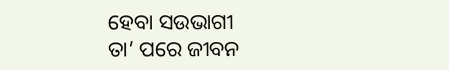ହେବା ସଉଭାଗୀ
ତା’ ପରେ ଜୀବନ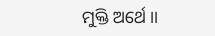ମୁକ୍ତି ଅର୍ଥେ ।।